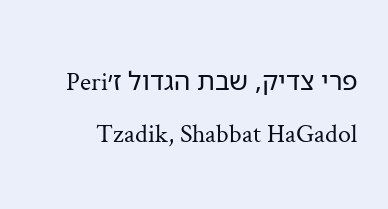פרי צדיק, שבת הגדול ז׳Peri Tzadik, Shabbat HaGadol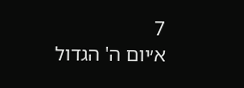7
א׳יום ה' הגדול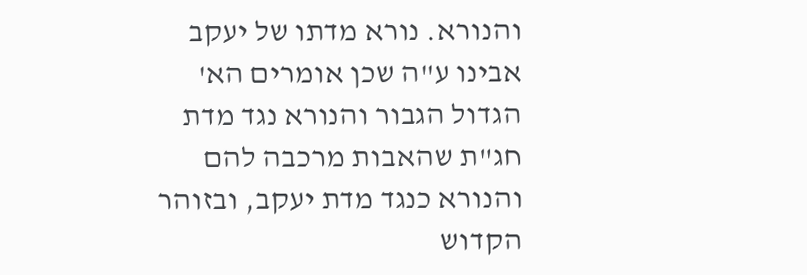והנורא. נורא מדתו של יעקב אבינו ע"ה שכן אומרים הא' הגדול הגבור והנורא נגד מדת חג"ת שהאבות מרכבה להם והנורא כנגד מדת יעקב, ובזוהר הקדוש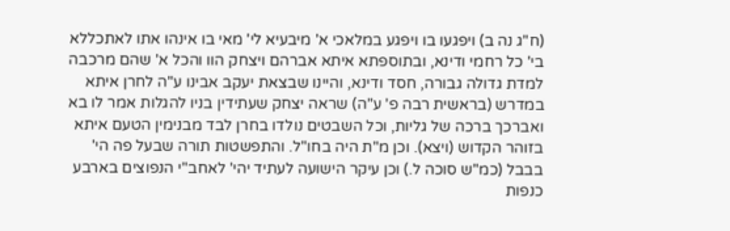(ח"ג נה ב) ויפגעו בו ויפגע במלאכי א' מיבעיא לי' מאי בו אינהו אתו לאתכללא בי' כל רחמי ודינא, ובתוספתא איתא אברהם ויצחק הוו והכל א' שהם מרכבה למדת גדולה גבורה, חסד ודינא, והיינו שבצאת יעקב אבינו ע"ה לחרן איתא במדרש (בראשית רבה פ' ע"ה) שראה יצחק שעתידין בניו להגלות אמר לו בא ואברכך ברכה של גליות, וכל השבטים נולדו בחרן לבד מבנימין הטעם איתא בזוהר הקדוש (ויצא). וכן מ"ת היה בחו"ל. והתפשטות תורה שבעל פה הי' בבבל (כמ"ש סוכה ל.) וכן עיקר הישועה לעתיד יהי' לאחב"י הנפוצים בארבע כנפות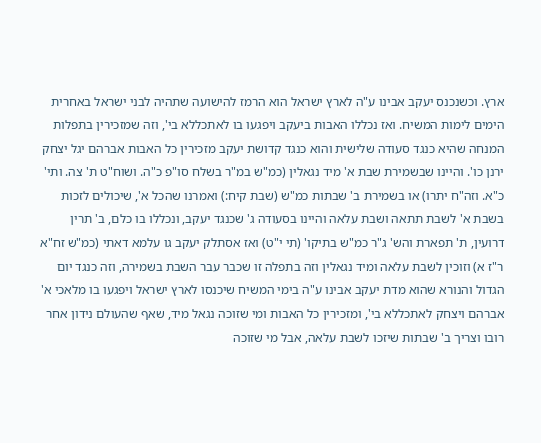ארץ. וכשנכנס יעקב אבינו ע"ה לארץ ישראל הוא הרמז להישועה שתהיה לבני ישראל באחרית הימים לימות המשיח. ואז נכללו האבות ביעקב ויפגעו בו לאתכללא בי', וזה שמזכירין בתפלות המנחה שהיא כנגד סעודה שלישית והוא כנגד קדושת יעקב מזכירין כל האבות אברהם יגל יצחק ירנן כו'. והיינו שבשמירת שבת א' מיד נגאלין (כמ"ש במ"ר בשלח סו"פ כ"ה. ושוח"ט ת' צה. ותי' כ"א. וזה"ח יתרו) או בשמירת ב' שבתות כמ"ש (שבת קיח:) ואמרנו שהכל א', שיכולים לזכות בשבת א' לשבת תתאה ושבת עלאה והיינו בסעודה ג' שכנגד יעקב, ונכללו בו כלם, ב' תרין דרועין, ת' תפארת והש' ג"ר כמ"ש בתיקו' (תי י"ט) ואז אסתלק יעקב גו עלמא דאתי (כמ"ש זח"א ר"ז א) וזוכין לשבת עלאה ומיד נגאלין וזה בתפלה זו שכבר עבר השבת בשמירה, וזה כנגד יום הגדול והנורא שהוא מדת יעקב אבינו ע"ה בימי המשיח שיכנסו לארץ ישראל ויפגעו בו מלאכי א' אברהם ויצחק לאתכללא בי', ומזכירין כל האבות ומי שזוכה נגאל מיד, שאף שהעולם נידון אחר רובו וצריך ב' שבתות שיזכו לשבת עלאה, אבל מי שזוכה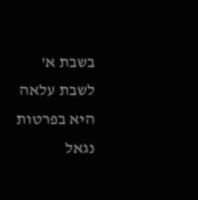בשבת א' לשבת עלאה היא בפרטות נגאל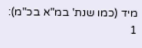מיד (כמו שנת' במ"א בכ"מ):
1